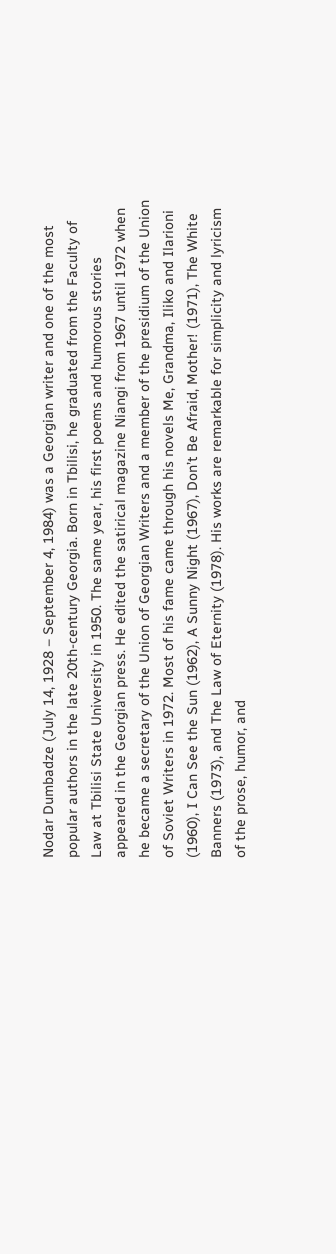Nodar Dumbadze (July 14, 1928 – September 4, 1984) was a Georgian writer and one of the most popular authors in the late 20th-century Georgia. Born in Tbilisi, he graduated from the Faculty of Law at Tbilisi State University in 1950. The same year, his first poems and humorous stories appeared in the Georgian press. He edited the satirical magazine Niangi from 1967 until 1972 when he became a secretary of the Union of Georgian Writers and a member of the presidium of the Union of Soviet Writers in 1972. Most of his fame came through his novels Me, Grandma, Iliko and Ilarioni (1960), I Can See the Sun (1962), A Sunny Night (1967), Don’t Be Afraid, Mother! (1971), The White Banners (1973), and The Law of Eternity (1978). His works are remarkable for simplicity and lyricism of the prose, humor, and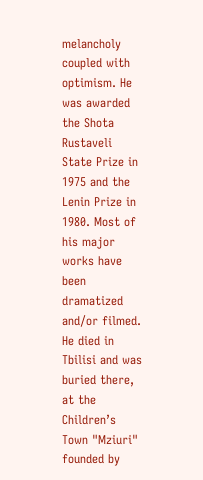melancholy coupled with optimism. He was awarded the Shota Rustaveli State Prize in 1975 and the Lenin Prize in 1980. Most of his major works have been dramatized and/or filmed. He died in Tbilisi and was buried there, at the Children’s Town "Mziuri" founded by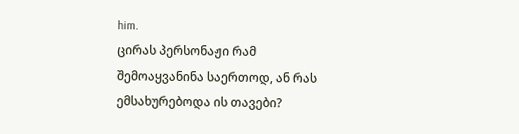him.
ცირას პერსონაჟი რამ შემოაყვანინა საერთოდ, ან რას ემსახურებოდა ის თავები?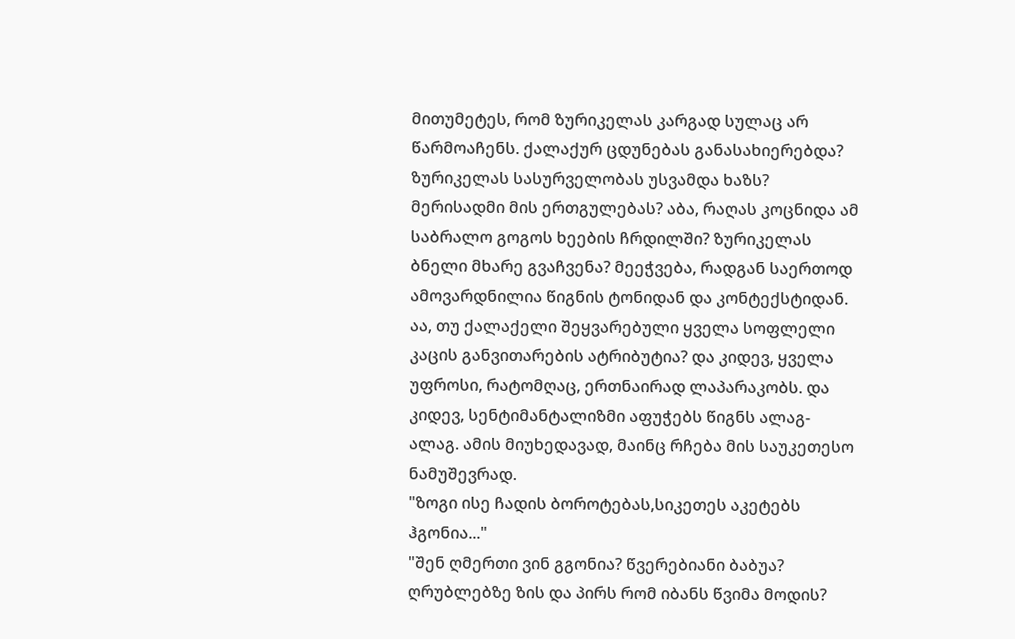მითუმეტეს, რომ ზურიკელას კარგად სულაც არ წარმოაჩენს. ქალაქურ ცდუნებას განასახიერებდა? ზურიკელას სასურველობას უსვამდა ხაზს? მერისადმი მის ერთგულებას? აბა, რაღას კოცნიდა ამ საბრალო გოგოს ხეების ჩრდილში? ზურიკელას ბნელი მხარე გვაჩვენა? მეეჭვება, რადგან საერთოდ ამოვარდნილია წიგნის ტონიდან და კონტექსტიდან. აა, თუ ქალაქელი შეყვარებული ყველა სოფლელი კაცის განვითარების ატრიბუტია? და კიდევ, ყველა უფროსი, რატომღაც, ერთნაირად ლაპარაკობს. და კიდევ, სენტიმანტალიზმი აფუჭებს წიგნს ალაგ-ალაგ. ამის მიუხედავად, მაინც რჩება მის საუკეთესო ნამუშევრად.
"ზოგი ისე ჩადის ბოროტებას,სიკეთეს აკეტებს ჰგონია..."
"შენ ღმერთი ვინ გგონია? წვერებიანი ბაბუა? ღრუბლებზე ზის და პირს რომ იბანს წვიმა მოდის?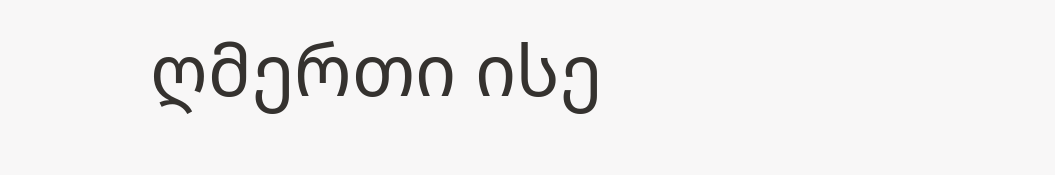ღმერთი ისე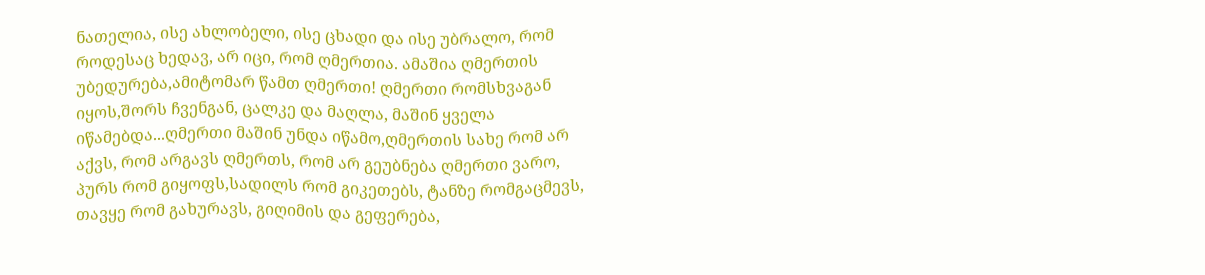ნათელია, ისე ახლობელი, ისე ცხადი და ისე უბრალო, რომ როდესაც ხედავ, არ იცი, რომ ღმერთია. ამაშია ღმერთის უბედურება,ამიტომარ წამთ ღმერთი! ღმერთი რომსხვაგან იყოს,შორს ჩვენგან, ცალკე და მაღლა, მაშინ ყველა იწამებდა...ღმერთი მაშინ უნდა იწამო,ღმერთის სახე რომ არ აქვს, რომ არგავს ღმერთს, რომ არ გეუბნება ღმერთი ვარო, პურს რომ გიყოფს,სადილს რომ გიკეთებს, ტანზე რომგაცმევს, თავყე რომ გახურავს, გიღიმის და გეფერება,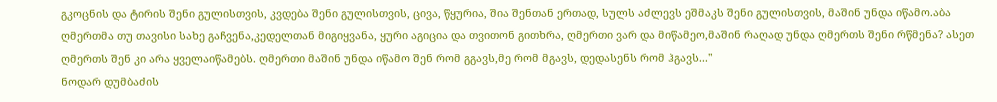გკოცნის და ტირის შენი გულისთვის, კვდება შენი გულისთვის, ცივა, წყურია, შია შენთან ერთად, სულს აძლევს ეშმაკს შენი გულისთვის, მაშინ უნდა იწამო.აბა ღმერთმა თუ თავისი სახე გაჩვენა,კედელთან მიგიყვანა, ყური აგიცია და თვითონ გითხრა, ღმერთი ვარ და მიწამეო,მაშინ რაღად უნდა ღმერთს შენი რწმენა? ასეთ ღმერთს შენ კი არა ყველაიწამებს. ღმერთი მაშინ უნდა იწამო შენ რომ გგავს,მე რომ მგავს, დედასენს რომ ჰგავს..."
ნოდარ დუმბაძის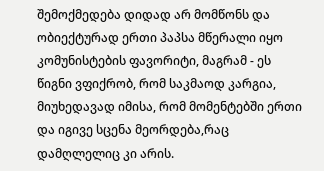შემოქმედება დიდად არ მომწონს და ობიექტურად ერთი პაპსა მწერალი იყო კომუნისტების ფავორიტი, მაგრამ - ეს წიგნი ვფიქრობ, რომ საკმაოდ კარგია, მიუხედავად იმისა, რომ მომენტებში ერთი და იგივე სცენა მეორდება,რაც დამღლელიც კი არის.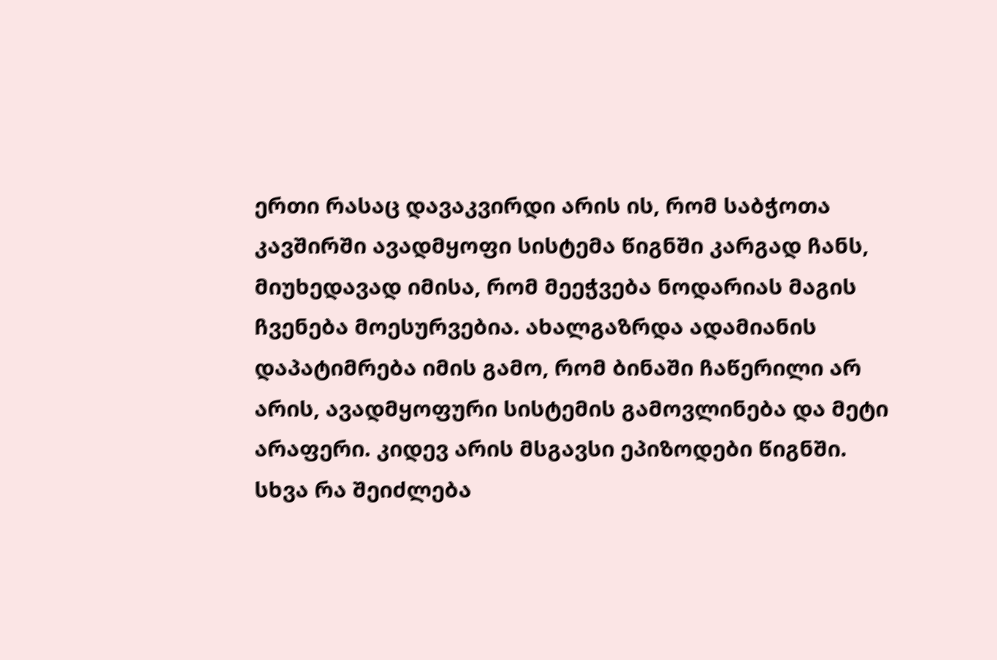ერთი რასაც დავაკვირდი არის ის, რომ საბჭოთა კავშირში ავადმყოფი სისტემა წიგნში კარგად ჩანს, მიუხედავად იმისა, რომ მეეჭვება ნოდარიას მაგის ჩვენება მოესურვებია. ახალგაზრდა ადამიანის დაპატიმრება იმის გამო, რომ ბინაში ჩაწერილი არ არის, ავადმყოფური სისტემის გამოვლინება და მეტი არაფერი. კიდევ არის მსგავსი ეპიზოდები წიგნში. სხვა რა შეიძლება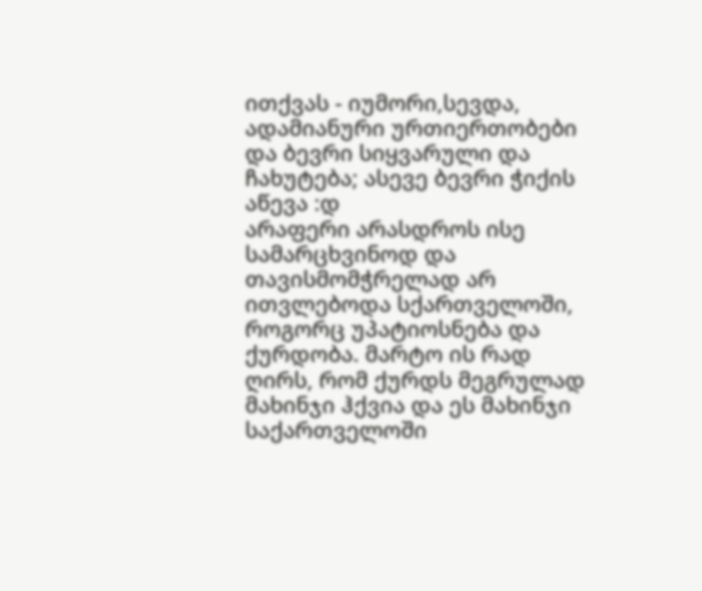ითქვას - იუმორი,სევდა, ადამიანური ურთიერთობები და ბევრი სიყვარული და ჩახუტება; ასევე ბევრი ჭიქის აწევა :დ
არაფერი არასდროს ისე სამარცხვინოდ და თავისმომჭრელად არ ითვლებოდა სქართველოში, როგორც უპატიოსნება და ქურდობა. მარტო ის რად ღირს, რომ ქურდს მეგრულად მახინჯი ჰქვია და ეს მახინჯი საქართველოში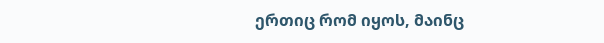ერთიც რომ იყოს, მაინც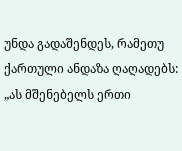უნდა გადაშენდეს, რამეთუ ქართული ანდაზა ღაღადებს: „ას მშენებელს ერთი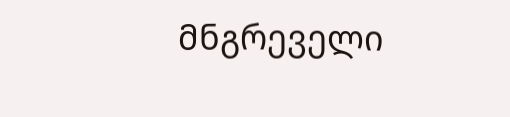მნგრეველი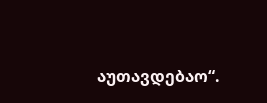აუთავდებაო“.